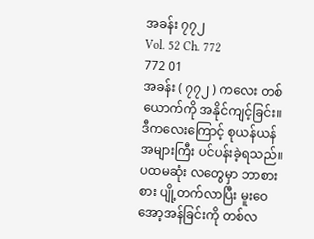အခန်း ၇၇၂
Vol. 52 Ch. 772
772 01
အခန်း ( ၇၇၂ ) ကလေး တစ်ယောက်ကို အနိုင်ကျင့်ခြင်း။
ဒီကလေးကြောင့် စုယန်ယန် အများကြီး ပင်ပန်းခဲ့ရသည်။ ပထမဆုံး လတွေမှာ ဘာစားစား ပျို့တက်လာပြီး မူးဝေအော့အန်ခြင်းကို တစ်လ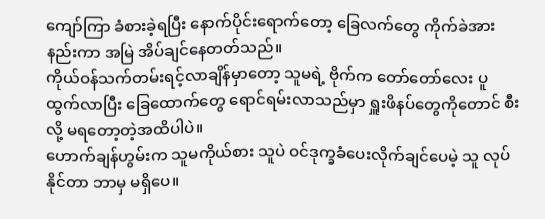ကျော်ကြာ ခံစားခဲ့ရပြီး နောက်ပိုင်းရောက်တော့ ခြေလက်တွေ ကိုက်ခဲအားနည်းကာ အမြဲ အိပ်ချင်နေတတ်သည်။
ကိုယ်ဝန်သက်တမ်းရင့်လာချိန်မှာတော့ သူမရဲ့ ဗိုက်က တော်တော်လေး ပူထွက်လာပြီး ခြေထောက်တွေ ရောင်ရမ်းလာသည်မှာ ရှူးဖိနပ်တွေကိုတောင် စီးလို့ မရတော့တဲ့အထိပါပဲ။
ဟောက်ချန်ဟွမ်းက သူမကိုယ်စား သူပဲ ဝင်ဒုက္ခခံပေးလိုက်ချင်ပေမဲ့ သူ လုပ်နိုင်တာ ဘာမှ မရှိပေ။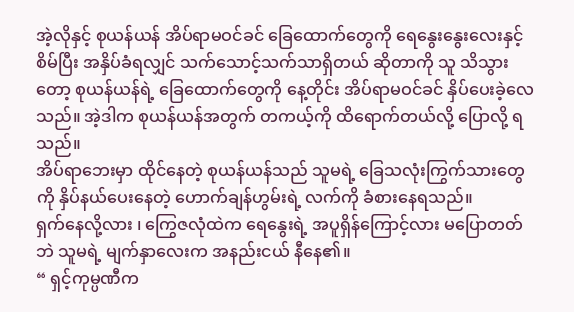အဲ့လိုနှင့် စုယန်ယန် အိပ်ရာမဝင်ခင် ခြေထောက်တွေကို ရေနွေးနွေးလေးနှင့် စိမ်ပြီး အနှိပ်ခံရလျှင် သက်သောင့်သက်သာရှိတယ် ဆိုတာကို သူ သိသွားတော့ စုယန်ယန်ရဲ့ ခြေထောက်တွေကို နေ့တိုင်း အိပ်ရာမဝင်ခင် နှိပ်ပေးခဲ့လေသည်။ အဲ့ဒါက စုယန်ယန်အတွက် တကယ့်ကို ထိရောက်တယ်လို့ ပြောလို့ ရသည်။
အိပ်ရာဘေးမှာ ထိုင်နေတဲ့ စုယန်ယန်သည် သူမရဲ့ ခြေသလုံးကြွက်သားတွေကို နှိပ်နယ်ပေးနေတဲ့ ဟောက်ချန်ဟွမ်းရဲ့ လက်ကို ခံစားနေရသည်။
ရှက်နေလို့လား ၊ ကြွေဇလုံထဲက ရေနွေးရဲ့ အပူရှိန်ကြောင့်လား မပြောတတ်ဘဲ သူမရဲ့ မျက်နှာလေးက အနည်းငယ် နီနေ၏။
“ ရှင့်ကုမ္ပဏီက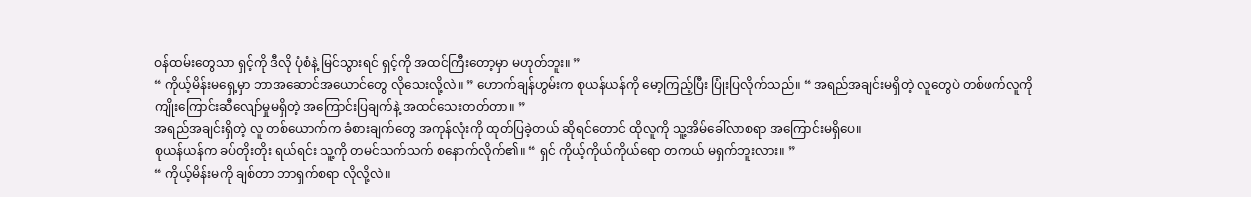ဝန်ထမ်းတွေသာ ရှင့်ကို ဒီလို ပုံစံနဲ့ မြင်သွားရင် ရှင့်ကို အထင်ကြီးတော့မှာ မဟုတ်ဘူး။ ”
“ ကိုယ့်မိန်းမရှေ့မှာ ဘာအဆောင်အယောင်တွေ လိုသေးလို့လဲ။ ” ဟောက်ချန်ဟွမ်းက စုယန်ယန်ကို မော့ကြည့်ပြီး ပြုံးပြလိုက်သည်။ “ အရည်အချင်းမရှိတဲ့ လူတွေပဲ တစ်ဖက်လူကို ကျိုးကြောင်းဆီလျော်မှုမရှိတဲ့ အကြောင်းပြချက်နဲ့ အထင်သေးတတ်တာ။ ”
အရည်အချင်းရှိတဲ့ လူ တစ်ယောက်က ခံစားချက်တွေ အကုန်လုံးကို ထုတ်ပြခဲ့တယ် ဆိုရင်တောင် ထိုလူကို သူ့အိမ်ခေါ်လာစရာ အကြောင်းမရှိပေ။
စုယန်ယန်က ခပ်တိုးတိုး ရယ်ရင်း သူ့ကို တမင်သက်သက် စနောက်လိုက်၏။ “ ရှင် ကိုယ့်ကိုယ်ကိုယ်ရော တကယ် မရှက်ဘူးလား။ ”
“ ကိုယ့်မိန်းမကို ချစ်တာ ဘာရှက်စရာ လိုလို့လဲ။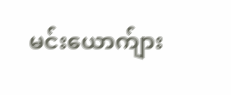မင်းယောက်ျား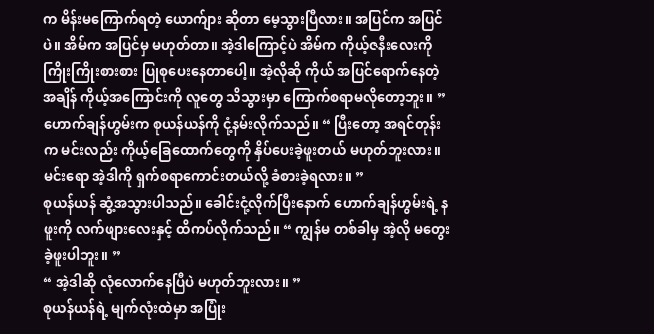က မိန်းမကြောက်ရတဲ့ ယောက်ျား ဆိုတာ မေ့သွားပြီလား။ အပြင်က အပြင်ပဲ။ အိမ်က အပြင်မှ မဟုတ်တာ။ အဲ့ဒါကြောင့်ပဲ အိမ်က ကိုယ့်ဇနီးလေးကို ကြိုးကြိုးစားစား ပြုစုပေးနေတာပေါ့။ အဲ့လိုဆို ကိုယ် အပြင်ရောက်နေတဲ့အချိန် ကိုယ့်အကြောင်းကို လူတွေ သိသွားမှာ ကြောက်စရာမလိုတော့ဘူး။ ”
ဟောက်ချန်ဟွမ်းက စုယန်ယန်ကို ငုံ့နမ်းလိုက်သည်။ “ ပြီးတော့ အရင်တုန်းက မင်းလည်း ကိုယ့်ခြေထောက်တွေကို နှိပ်ပေးခဲ့ဖူးတယ် မဟုတ်ဘူးလား။ မင်းရော အဲ့ဒါကို ရှက်စရာကောင်းတယ်လို့ ခံစားခဲ့ရလား။ ”
စုယန်ယန် ဆွံ့အသွားပါသည်။ ခေါင်းငုံ့လိုက်ပြီးနောက် ဟောက်ချန်ဟွမ်းရဲ့ နဖူးကို လက်ဖျားလေးနှင့် ထိကပ်လိုက်သည်။ “ ကျွန်မ တစ်ခါမှ အဲ့လို မတွေးခဲ့ဖူးပါဘူး။ ”
“ အဲ့ဒါဆို လုံလောက်နေပြီပဲ မဟုတ်ဘူးလား။ ”
စုယန်ယန်ရဲ့ မျက်လုံးထဲမှာ အပြုံး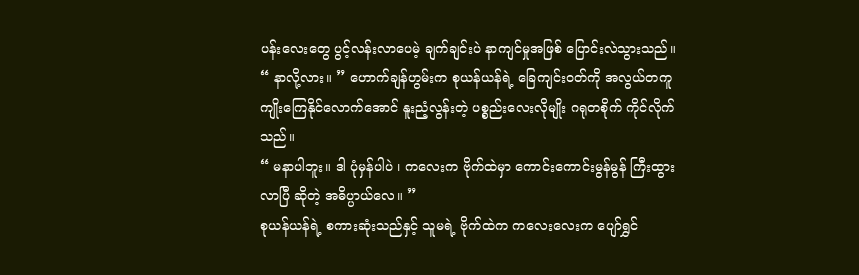ပန်းလေးတွေ ပွင့်လန်းလာပေမဲ့ ချက်ချင်းပဲ နာကျင်မှုအဖြစ် ပြောင်းလဲသွားသည်။
“ နာလို့လား။ ” ဟောက်ချန်ဟွမ်းက စုယန်ယန်ရဲ့ ခြေကျင်းဝတ်ကို အလွယ်တကူ ကျိုးကြေနိုင်လောက်အောင် နူးညံ့လွန်းတဲ့ ပစ္စည်းလေးလိုမျိုး ဂရုတစိုက် ကိုင်လိုက်သည်။
“ မနာပါဘူး။ ဒါ ပုံမှန်ပါပဲ ၊ ကလေးက ဗိုက်ထဲမှာ ကောင်းကောင်းမွန်မွန် ကြီးထွားလာပြီ ဆိုတဲ့ အဓိပ္ပာယ်လေ။ ”
စုယန်ယန်ရဲ့ စကားဆုံးသည်နှင့် သူမရဲ့ ဗိုက်ထဲက ကလေးလေးက ပျော်ရွှင်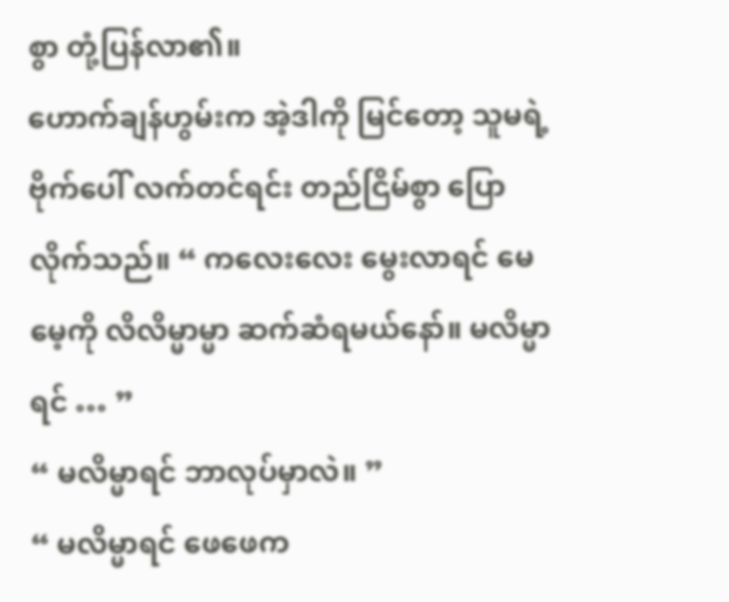စွာ တုံ့ပြန်လာ၏။
ဟောက်ချန်ဟွမ်းက အဲ့ဒါကို မြင်တော့ သူမရဲ့ ဗိုက်ပေါ် လက်တင်ရင်း တည်ငြိမ်စွာ ပြောလိုက်သည်။ “ ကလေးလေး မွေးလာရင် မေမေ့ကို လိလိမ္မာမ္မာ ဆက်ဆံရမယ်နော်။ မလိမ္မာရင် … ”
“ မလိမ္မာရင် ဘာလုပ်မှာလဲ။ ”
“ မလိမ္မာရင် ဖေဖေက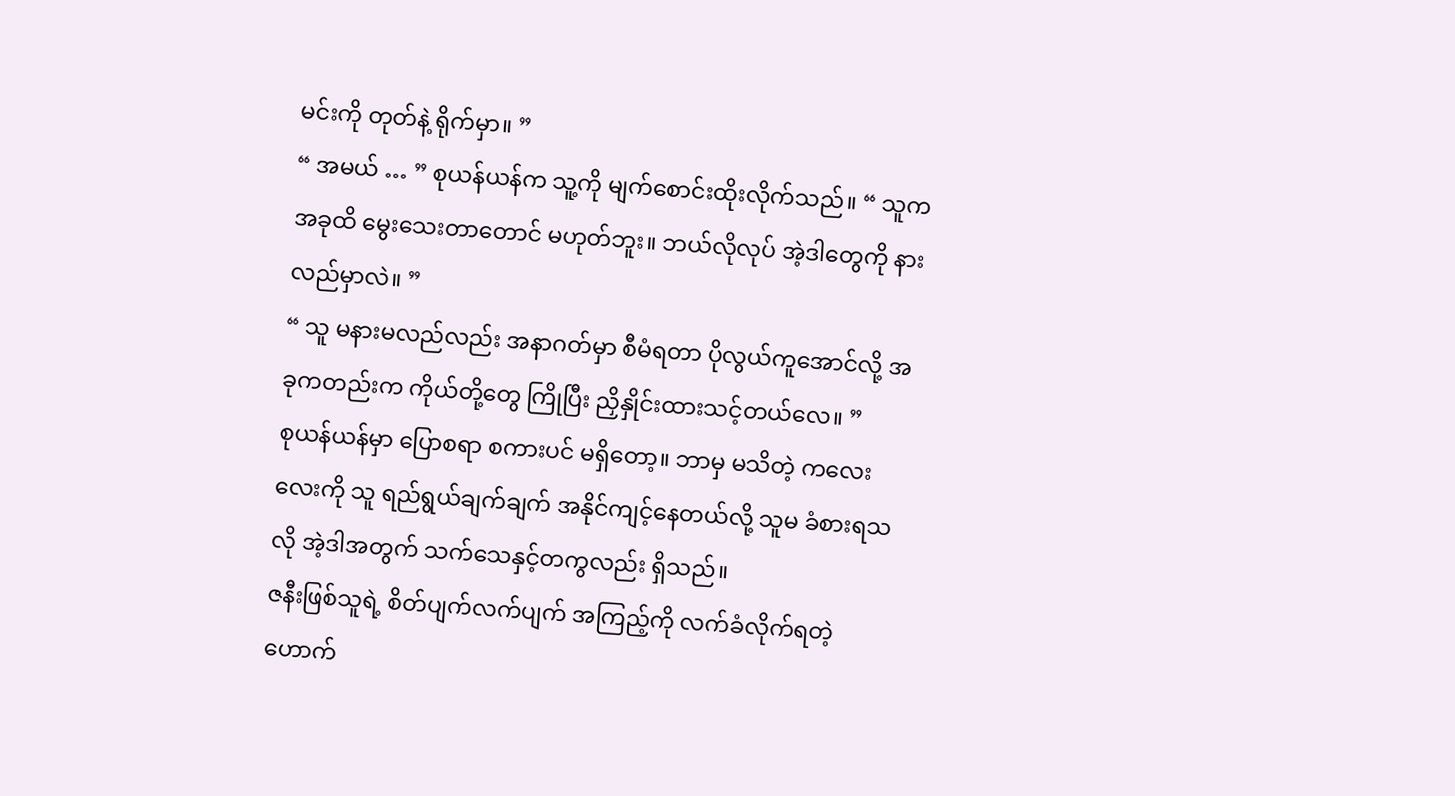မင်းကို တုတ်နဲ့ ရိုက်မှာ။ ”
“ အမယ် … ” စုယန်ယန်က သူ့ကို မျက်စောင်းထိုးလိုက်သည်။ “ သူက အခုထိ မွေးသေးတာတောင် မဟုတ်ဘူး။ ဘယ်လိုလုပ် အဲ့ဒါတွေကို နားလည်မှာလဲ။ ”
“ သူ မနားမလည်လည်း အနာဂတ်မှာ စီမံရတာ ပိုလွယ်ကူအောင်လို့ အခုကတည်းက ကိုယ်တို့တွေ ကြိုပြီး ညှိနှိုင်းထားသင့်တယ်လေ။ ”
စုယန်ယန်မှာ ပြောစရာ စကားပင် မရှိတော့။ ဘာမှ မသိတဲ့ ကလေးလေးကို သူ ရည်ရွယ်ချက်ချက် အနိုင်ကျင့်နေတယ်လို့ သူမ ခံစားရသလို အဲ့ဒါအတွက် သက်သေနှင့်တကွလည်း ရှိသည်။
ဇနီးဖြစ်သူရဲ့ စိတ်ပျက်လက်ပျက် အကြည့်ကို လက်ခံလိုက်ရတဲ့ ဟောက်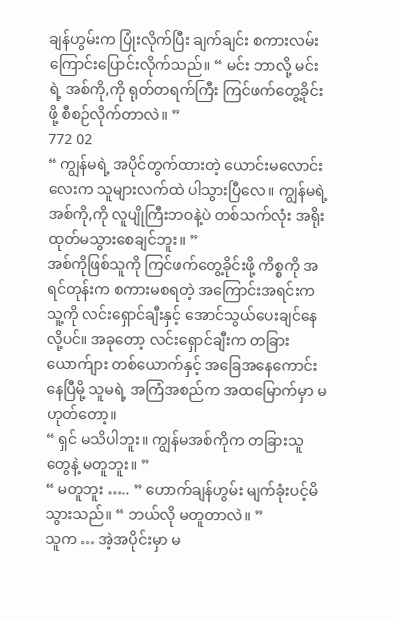ချန်ဟွမ်းက ပြုံးလိုက်ပြီး ချက်ချင်း စကားလမ်းကြောင်းပြောင်းလိုက်သည်။ “ မင်း ဘာလို့ မင်းရဲ့ အစ်ကို,ကို ရုတ်တရက်ကြီး ကြင်ဖက်တွေ့ခိုင်းဖို့ စီစဉ်လိုက်တာလဲ။ ”
772 02
“ ကျွန်မရဲ့ အပိုင်တွက်ထားတဲ့ ယောင်းမလောင်းလေးက သူများလက်ထဲ ပါသွားပြီလေ။ ကျွန်မရဲ့ အစ်ကို,ကို လူပျိုကြီးဘဝနဲ့ပဲ တစ်သက်လုံး အရိုးထုတ်မသွားစေချင်ဘူး။ ”
အစ်ကိုဖြစ်သူကို ကြင်ဖက်တွေ့ခိုင်းဖို့ ကိစ္စကို အရင်တုန်းက စကားမစရတဲ့ အကြောင်းအရင်းက သူ့ကို လင်းရှောင်ချီးနှင့် အောင်သွယ်ပေးချင်နေလို့ပင်။ အခုတော့ လင်းရှောင်ချီးက တခြား ယောက်ျား တစ်ယောက်နှင့် အခြေအနေကောင်းနေပြီမို့ သူမရဲ့ အကြံအစည်က အထမြောက်မှာ မဟုတ်တော့။
“ ရှင် မသိပါဘူး။ ကျွန်မအစ်ကိုက တခြားသူတွေနဲ့ မတူဘူး။ ”
“ မတူဘူး ….. ” ဟောက်ချန်ဟွမ်း မျက်ခုံးပင့်မိသွားသည်။ “ ဘယ်လို မတူတာလဲ။ ”
သူက … အဲ့အပိုင်းမှာ မ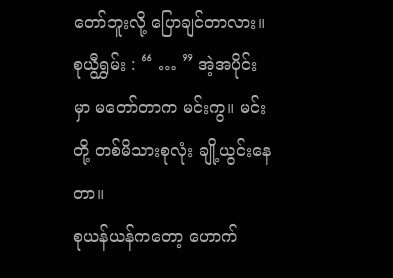တော်ဘူးလို့ ပြောချင်တာလား။
စုယွီရွှမ်း : “ … ” အဲ့အပိုင်းမှာ မတော်တာက မင်းကွ။ မင်းတို့ တစ်မိသားစုလုံး ချို့ယွင်းနေတာ။
စုယန်ယန်ကတော့ ဟောက်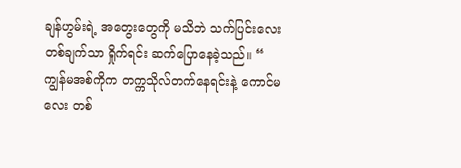ချန်ဟွမ်းရဲ့ အတွေးတွေကို မသိဘဲ သက်ပြင်းလေးတစ်ချက်သာ ရှိုက်ရင်း ဆက်ပြောနေခဲ့သည်။ “ ကျွန်မအစ်ကိုက တက္ကသိုလ်တက်နေရင်းနဲ့ ကောင်မလေး တစ်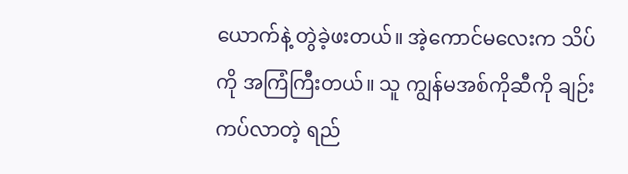ယောက်နဲ့ တွဲခဲ့ဖးတယ်။ အဲ့ကောင်မလေးက သိပ်ကို အကြံကြီးတယ်။ သူ ကျွန်မအစ်ကိုဆီကို ချဉ်းကပ်လာတဲ့ ရည်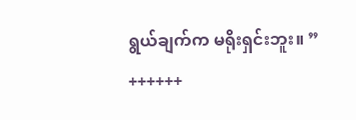ရွယ်ချက်က မရိုးရှင်းဘူး။ ”
++++++